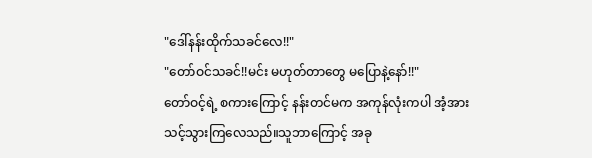"ဒေါ်နန်းထိုက်သခင်လေ!!"
"တော်ဝင်သခင်!!မင်း မဟုတ်တာတွေ မပြောနဲ့နော်!!"
တော်ဝင့်ရဲ့ စကားကြောင့် နန်းတင်မက အကုန်လုံးကပါ အံ့အားသင့်သွားကြလေသည်။သူဘာကြောင့် အခု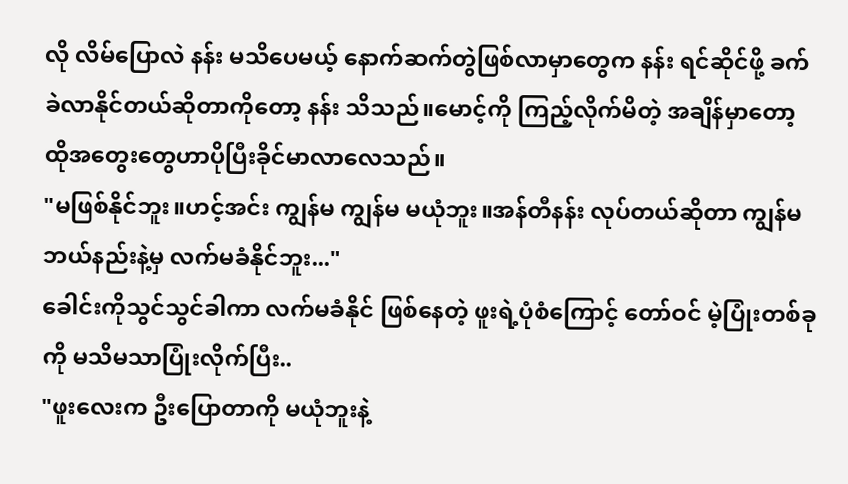လို လိမ်ပြောလဲ နန်း မသိပေမယ့် နောက်ဆက်တွဲဖြစ်လာမှာတွေက နန်း ရင်ဆိုင်ဖို့ ခက်ခဲလာနိုင်တယ်ဆိုတာကိုတော့ နန်း သိသည်။မောင့်ကို ကြည့်လိုက်မိတဲ့ အချိန်မှာတော့ ထိုအတွေးတွေဟာပိုပြီးခိုင်မာလာလေသည်။
"မဖြစ်နိုင်ဘူး။ဟင့်အင်း ကျွန်မ ကျွန်မ မယုံဘူး။အန်တီနန်း လုပ်တယ်ဆိုတာ ကျွန်မ ဘယ်နည်းနဲ့မှ လက်မခံနိုင်ဘူး..."
ခေါင်းကိုသွင်သွင်ခါကာ လက်မခံနိုင် ဖြစ်နေတဲ့ ဖူးရဲ့ပုံစံကြောင့် တော်ဝင် မဲ့ပြုံးတစ်ခုကို မသိမသာပြုံးလိုက်ပြီး..
"ဖူးလေးက ဦးပြောတာကို မယုံဘူးနဲ့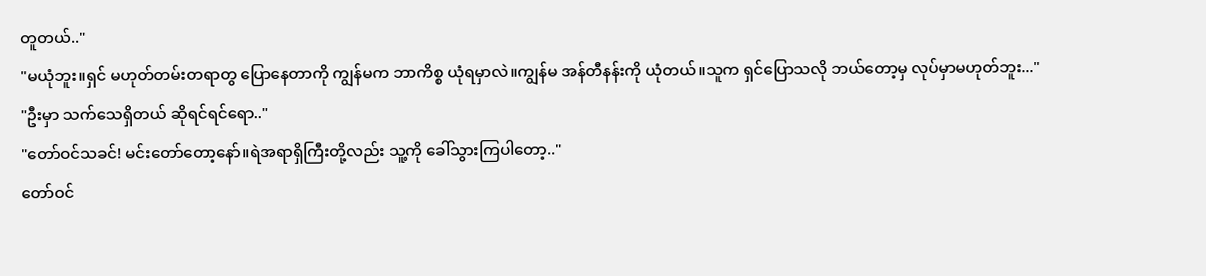တူတယ်.."
"မယုံဘူး။ရှင် မဟုတ်တမ်းတရာတွ ပြောနေတာကို ကျွန်မက ဘာကိစ္စ ယုံရမှာလဲ။ကျွန်မ အန်တီနန်းကို ယုံတယ်။သူက ရှင်ပြောသလို ဘယ်တော့မှ လုပ်မှာမဟုတ်ဘူး..."
"ဦးမှာ သက်သေရှိတယ် ဆိုရင်ရင်ရော.."
"တော်ဝင်သခင်! မင်းတော်တော့နော်။ရဲအရာရှိကြီးတို့လည်း သူ့ကို ခေါ်သွားကြပါတော့.."
တော်ဝင်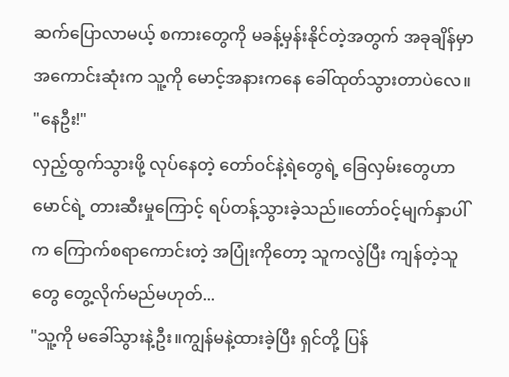ဆက်ပြောလာမယ့် စကားတွေကို မခန့်မှန်းနိုင်တဲ့အတွက် အခုချိန်မှာ အကောင်းဆုံးက သူ့ကို မောင့်အနားကနေ ခေါ်ထုတ်သွားတာပဲလေ။
"နေဦး!"
လှည့်ထွက်သွားဖို့ လုပ်နေတဲ့ တော်ဝင်နဲ့ရဲတွေရဲ့ ခြေလှမ်းတွေဟာ မောင်ရဲ့ တားဆီးမှုကြောင့် ရပ်တန့်သွားခဲ့သည်။တော်ဝင့်မျက်နှာပါ်က ကြောက်စရာကောင်းတဲ့ အပြုံးကိုတော့ သူကလွဲပြီး ကျန်တဲ့သူတွေ တွေ့လိုက်မည်မဟုတ်...
"သူ့ကို မခေါ်သွားနဲ့ဦး။ကျွန်မနဲ့ထားခဲ့ပြီး ရှင်တို့ ပြန်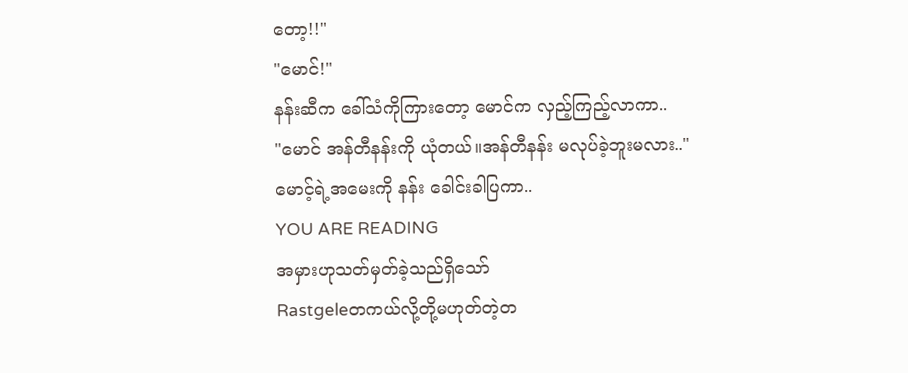တော့!!"
"မောင်!"
နန်းဆီက ခေါ်သံကိုကြားတော့ မောင်က လှည့်ကြည့်လာကာ..
"မောင် အန်တီနန်းကို ယုံတယ်။အန်တီနန်း မလုပ်ခဲ့ဘူးမလား.."
မောင့်ရဲ့အမေးကို နန်း ခေါင်းခါပြကာ..
YOU ARE READING
အမှားဟုသတ်မှတ်ခဲ့သည်ရှိသော်
Rastgeleတကယ်လို့တို့မဟုတ်တဲ့တ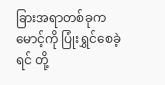ခြားအရာတစ်ခုက မောင့်ကို ပြုံးရွှင်စေခဲ့ရင် တို့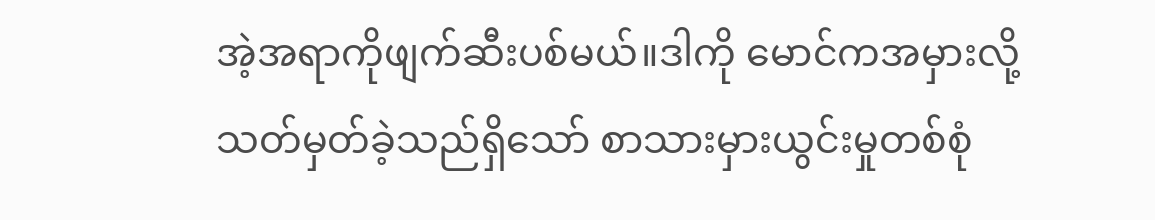အဲ့အရာကိုဖျက်ဆီးပစ်မယ်။ဒါကို မောင်ကအမှားလို့သတ်မှတ်ခဲ့သည်ရှိသော် စာသားမှားယွင်းမှုတစ်စုံ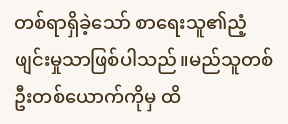တစ်ရာရှိခဲ့သော် စာရေးသူ၏ညံ့ဖျင်းမှုသာဖြစ်ပါသည်။မည်သူတစ်ဦးတစ်ယောက်ကိုမှ ထိ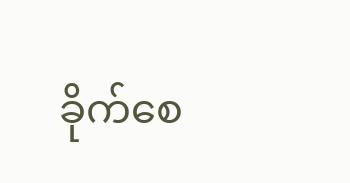ခိုက်စေ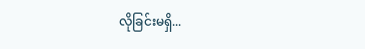လိုခြင်းမရှိ...